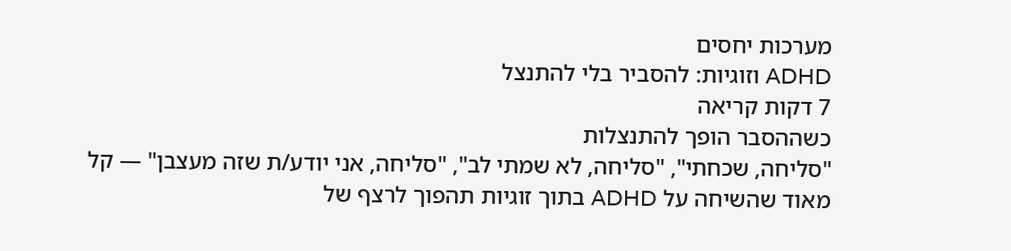מערכות יחסים
ADHD וזוגיות: להסביר בלי להתנצל
7 דקות קריאה
כשההסבר הופך להתנצלות
"סליחה, שכחתי", "סליחה, לא שמתי לב", "סליחה, אני יודע/ת שזה מעצבן" — קל מאוד שהשיחה על ADHD בתוך זוגיות תהפוך לרצף של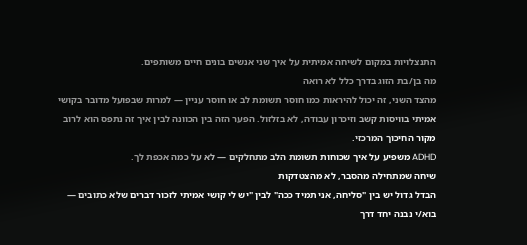התנצלויות במקום לשיחה אמיתית על איך שני אנשים בונים חיים משותפים.
מה בן/בת הזוג בדרך כלל לא רואה
מהצד השני, זה יכול להיראות כמו חוסר תשומת לב או חוסר עניין — למרות שבפועל מדובר בקושי אמיתי בוויסות קשב וזיכרון עבודה, לא בזלזול. הפער הזה בין הכוונה לבין איך זה נתפס הוא לרוב מקור החיכוך המרכזי.
ADHD משפיע על איך שכוחות תשומת הלב מתחלקים — לא על כמה אכפת לך.
שיחה שמתחילה מהסבר, לא מהצטדקות
הבדל גדול יש בין "סליחה, אני תמיד ככה" לבין "יש לי קושי אמיתי לזכור דברים שלא כתובים — בוא/י נבנה יחד דרך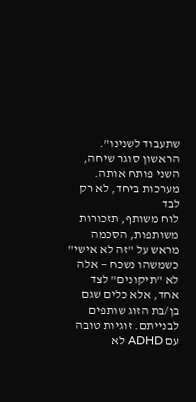שתעבוד לשנינו". הראשון סוגר שיחה, השני פותח אותה.
מערכות ביחד, לא רק לבד
לוח משותף, תזכורות משותפות, הסכמה מראש על "זה לא אישי" כשמשהו נשכח — אלה לא "תיקונים" לצד אחד, אלא כלים שגם בן/בת הזוג שותפים לבנייתם. זוגיות טובה עם ADHD לא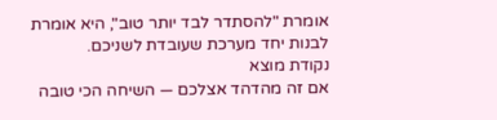אומרת "להסתדר לבד יותר טוב", היא אומרת לבנות יחד מערכת שעובדת לשניכם.
נקודת מוצא
אם זה מהדהד אצלכם — השיחה הכי טובה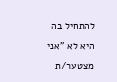להתחיל בה היא לא "אני מצטער/ת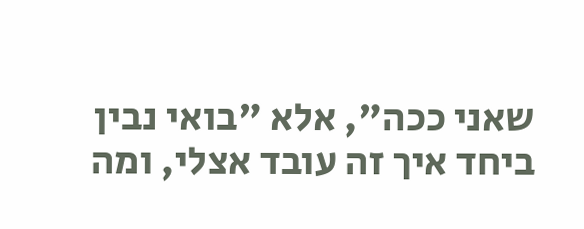שאני ככה", אלא "בואי נבין ביחד איך זה עובד אצלי, ומה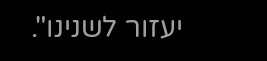יעזור לשנינו".